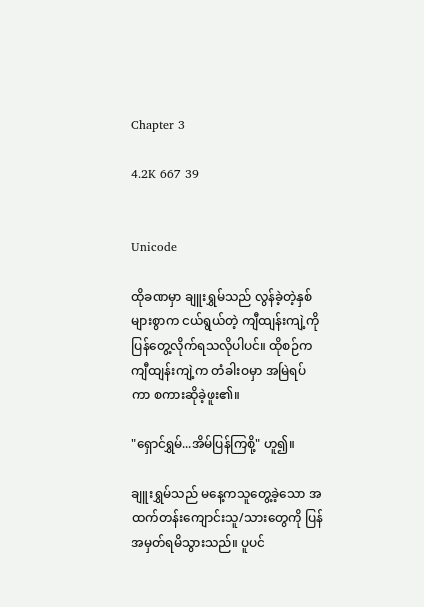Chapter 3

4.2K 667 39


Unicode

ထိုခဏမှာ ချူးရွှမ်သည် လွန်ခဲ့တဲ့နှစ်များစွာက ငယ်ရွယ်တဲ့ ကျီထျန်းကျဲ့ကို ပြန်တွေ့လိုက်ရသလိုပါပင်။ ထိုစဉ်က ကျီထျန်းကျဲ့က တံခါးဝမှာ အမြဲရပ်ကာ စကားဆိုခဲ့ဖူး၏။

"ရှောင်ရွှမ်...အိမ်ပြန်ကြစို့" ဟူ၍။

ချူးရွှမ်သည် မနေ့ကသူတွေ့ခဲ့သော အထက်တန်းကျောင်းသူ/သားတွေကို ပြန်အမှတ်ရမိသွားသည်။ ပူပင်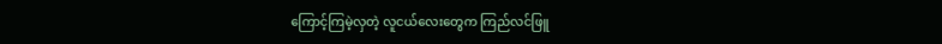ကြောင့်ကြမဲ့လှတဲ့ လူငယ်လေးတွေက ကြည်လင်ဖြူ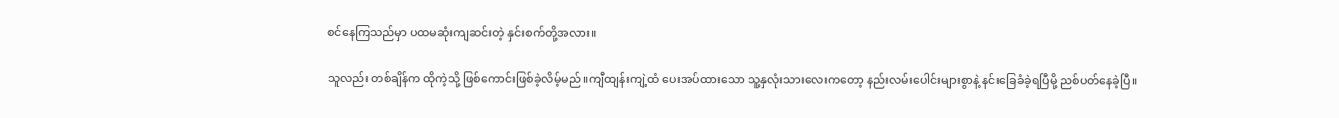စင်နေကြသည်မှာ ပထမဆုံးကျဆင်းတဲ့ နှင်းစက်တို့အလား။

သူလည်း တစ်ချိန်က ထိုကဲ့သို့ ဖြစ်ကောင်းဖြစ်ခဲ့လိမ့်မည်။ကျီထျန်းကျဲ့ထံ ပေးအပ်ထားသော သူ့နှလုံးသားလေးကတော့ နည်းလမ်းပေါင်းများစွာနဲ့ နင်းခြေခံခဲ့ရပြီမို့ ညစ်ပတ်နေခဲ့ပြီ။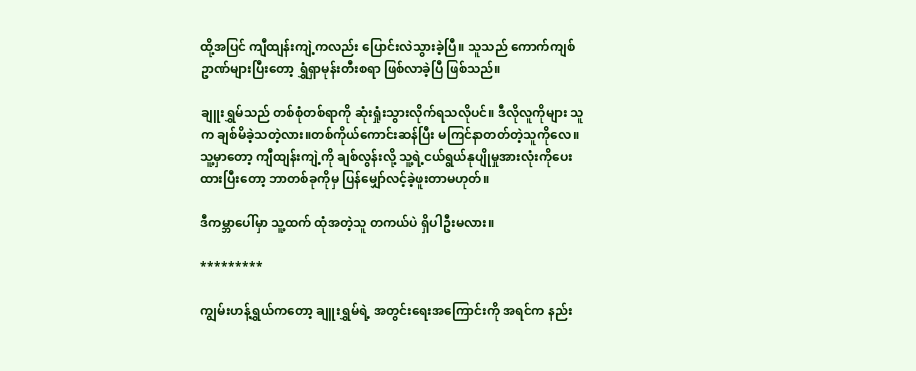ထို့အပြင် ကျီထျန်းကျဲ့ကလည်း ပြောင်းလဲသွားခဲ့ပြီ။ သူသည် ကောက်ကျစ်ဥာဏ်များပြီးတော့ ရွှံရှာမုန်းတီးစရာ ဖြစ်လာခဲ့ပြီ ဖြစ်သည်။

ချူးရွှမ်သည် တစ်စုံတစ်ရာကို ဆုံးရှုံးသွားလိုက်ရသလိုပင်။ ဒီလိုလူကိုများ သူက ချစ်မိခဲ့သတဲ့လား။တစ်ကိုယ်ကောင်းဆန်ပြီး မကြင်နာတတ်တဲ့သူကိုလေ။ သူ့မှာတော့ ကျီထျန်းကျဲ့ကို ချစ်လွန်းလို့ သူ့ရဲ့ငယ်ရွယ်နုပျိုမှုအားလုံးကိုပေးထားပြီးတော့ ဘာတစ်ခုကိုမှ ပြန်မျှော်လင့်ခဲ့ဖူးတာမဟုတ်။

ဒီကမ္ဘာပေါ်မှာ သူ့ထက် ထုံအတဲ့သူ တကယ်ပဲ ရှိပါဦးမလား။

*********

ကျွမ်းဟန့်ရွှယ်ကတော့ ချူးရွှမ်ရဲ့ အတွင်းရေးအကြောင်းကို အရင်က နည်း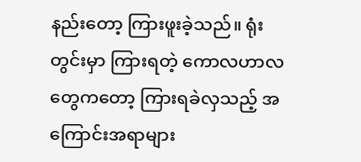နည်းတော့ ကြားဖူးခဲ့သည်။ ရုံးတွင်းမှာ ကြားရတဲ့ ကောလဟာလတွေကတော့ ကြားရခဲလှသည့် အကြောင်းအရာများ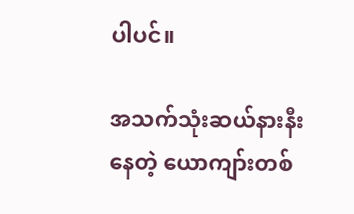ပါပင်။

အသက်သုံးဆယ်နားနီးနေတဲ့ ယောကျာ်းတစ်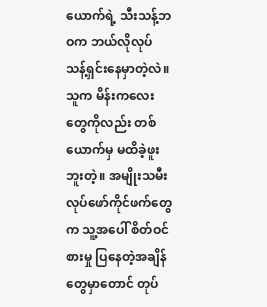ယောက်ရဲ့ သီးသန့်ဘဝက ဘယ်လိုလုပ် သန့်ရှင်းနေမှာတဲ့လဲ။ သူက မိန်းကလေးတွေကိုလည်း တစ်ယောက်မှ မထိခဲ့ဖူးဘူးတဲ့။ အမျိုးသမီးလုပ်ဖော်ကိုင်ဖက်တွေက သူ့အပေါ် စိတ်ဝင်စားမှု ပြနေတဲ့အချိန်တွေမှာတောင် တုပ်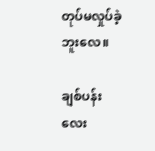တုပ်မလှုပ်ခဲ့ဘူးလေ။

ချစ်ပန်းလေး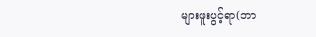များဖူးပွင့်ရာ(ဘာ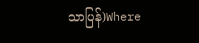သာပြန်)Where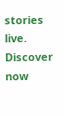stories live. Discover now